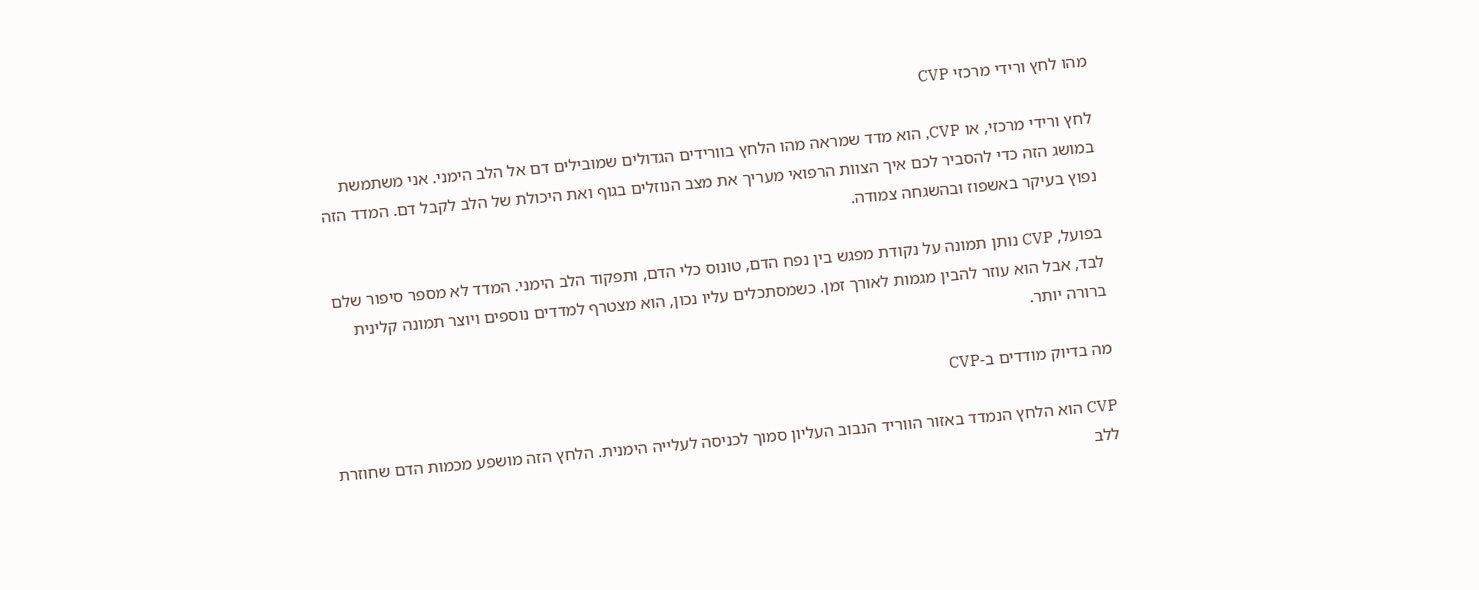מהו לחץ ורידי מרכזי CVP

לחץ ורידי מרכזי, או CVP, הוא מדד שמראה מהו הלחץ בוורידים הגדולים שמובילים דם אל הלב הימני. אני משתמשת במושג הזה כדי להסביר לכם איך הצוות הרפואי מעריך את מצב הנוזלים בגוף ואת היכולת של הלב לקבל דם. המדד הזה נפוץ בעיקר באשפוז ובהשגחה צמודה.

בפועל, CVP נותן תמונה על נקודת מפגש בין נפח הדם, טונוס כלי הדם, ותפקוד הלב הימני. המדד לא מספר סיפור שלם לבד, אבל הוא עוזר להבין מגמות לאורך זמן. כשמסתכלים עליו נכון, הוא מצטרף למדדים נוספים ויוצר תמונה קלינית ברורה יותר.

מה בדיוק מודדים ב-CVP

CVP הוא הלחץ הנמדד באזור הווריד הנבוב העליון סמוך לכניסה לעלייה הימנית. הלחץ הזה מושפע מכמות הדם שחוזרת ללב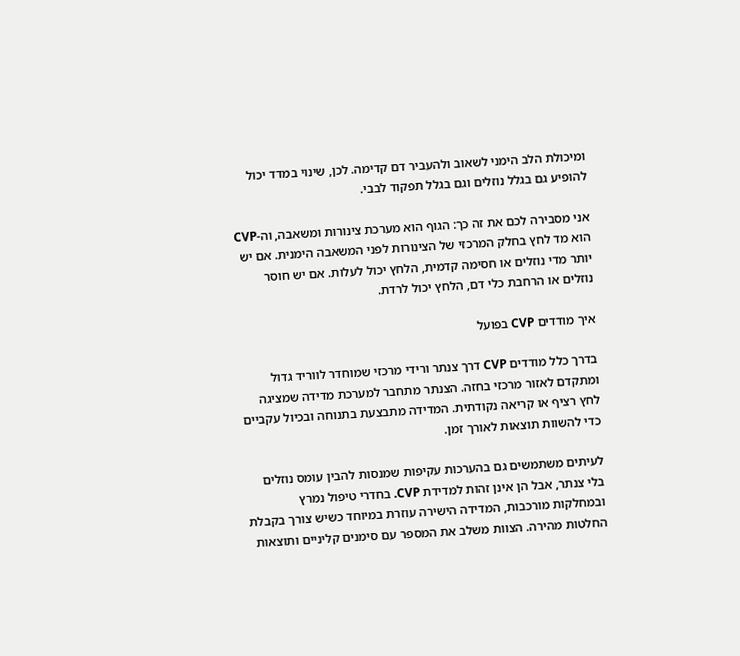ומיכולת הלב הימני לשאוב ולהעביר דם קדימה. לכן, שינוי במדד יכול להופיע גם בגלל נוזלים וגם בגלל תפקוד לבבי.

אני מסבירה לכם את זה כך: הגוף הוא מערכת צינורות ומשאבה, וה-CVP הוא מד לחץ בחלק המרכזי של הצינורות לפני המשאבה הימנית. אם יש יותר מדי נוזלים או חסימה קדמית, הלחץ יכול לעלות. אם יש חוסר נוזלים או הרחבת כלי דם, הלחץ יכול לרדת.

איך מודדים CVP בפועל

בדרך כלל מודדים CVP דרך צנתר ורידי מרכזי שמוחדר לווריד גדול ומתקדם לאזור מרכזי בחזה. הצנתר מתחבר למערכת מדידה שמציגה לחץ רציף או קריאה נקודתית. המדידה מתבצעת בתנוחה ובכיול עקביים כדי להשוות תוצאות לאורך זמן.

לעיתים משתמשים גם בהערכות עקיפות שמנסות להבין עומס נוזלים בלי צנתר, אבל הן אינן זהות למדידת CVP. בחדרי טיפול נמרץ ובמחלקות מורכבות, המדידה הישירה עוזרת במיוחד כשיש צורך בקבלת החלטות מהירה. הצוות משלב את המספר עם סימנים קליניים ותוצאות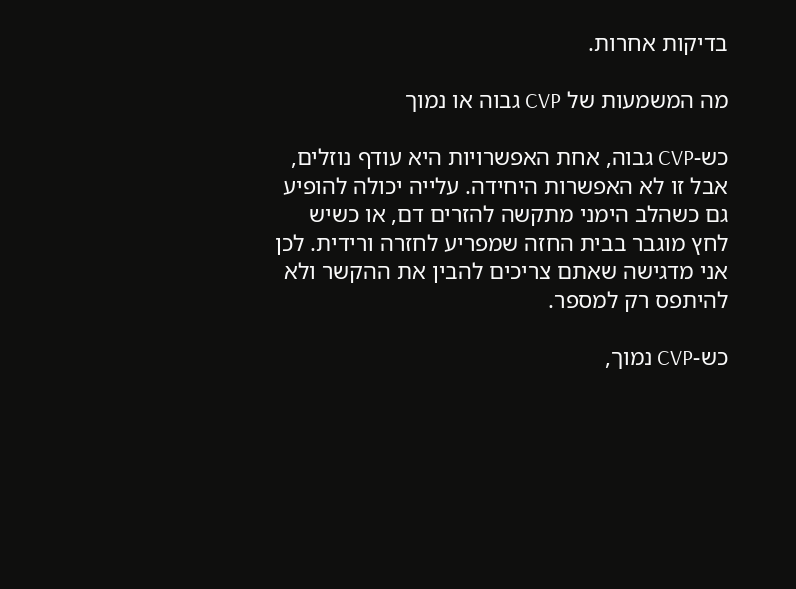בדיקות אחרות.

מה המשמעות של CVP גבוה או נמוך

כש-CVP גבוה, אחת האפשרויות היא עודף נוזלים, אבל זו לא האפשרות היחידה. עלייה יכולה להופיע גם כשהלב הימני מתקשה להזרים דם, או כשיש לחץ מוגבר בבית החזה שמפריע לחזרה ורידית. לכן אני מדגישה שאתם צריכים להבין את ההקשר ולא להיתפס רק למספר.

כש-CVP נמוך,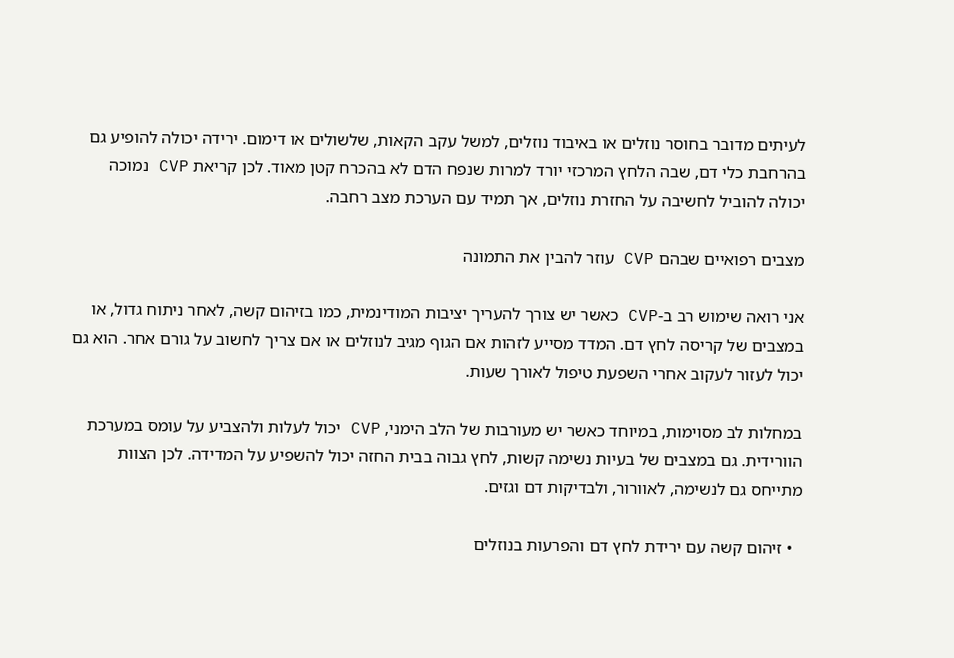לעיתים מדובר בחוסר נוזלים או באיבוד נוזלים, למשל עקב הקאות, שלשולים או דימום. ירידה יכולה להופיע גם בהרחבת כלי דם, שבה הלחץ המרכזי יורד למרות שנפח הדם לא בהכרח קטן מאוד. לכן קריאת CVP נמוכה יכולה להוביל לחשיבה על החזרת נוזלים, אך תמיד עם הערכת מצב רחבה.

מצבים רפואיים שבהם CVP עוזר להבין את התמונה

אני רואה שימוש רב ב-CVP כאשר יש צורך להעריך יציבות המודינמית, כמו בזיהום קשה, לאחר ניתוח גדול, או במצבים של קריסה לחץ דם. המדד מסייע לזהות אם הגוף מגיב לנוזלים או אם צריך לחשוב על גורם אחר. הוא גם יכול לעזור לעקוב אחרי השפעת טיפול לאורך שעות.

במחלות לב מסוימות, במיוחד כאשר יש מעורבות של הלב הימני, CVP יכול לעלות ולהצביע על עומס במערכת הוורידית. גם במצבים של בעיות נשימה קשות, לחץ גבוה בבית החזה יכול להשפיע על המדידה. לכן הצוות מתייחס גם לנשימה, לאוורור, ולבדיקות דם וגזים.

  • זיהום קשה עם ירידת לחץ דם והפרעות בנוזלים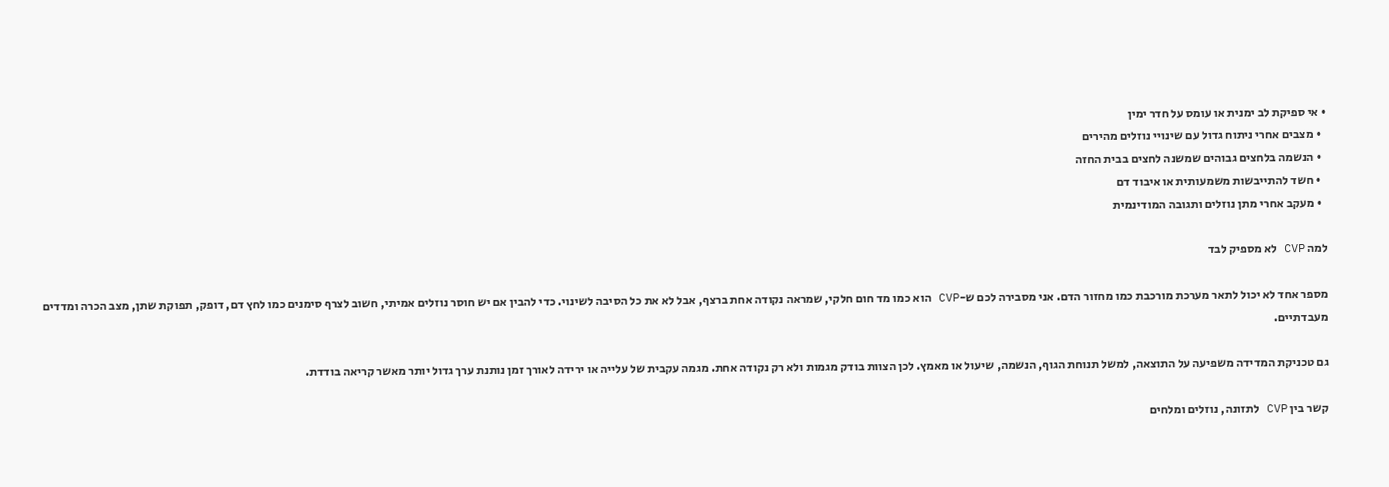• אי ספיקת לב ימנית או עומס על חדר ימין
  • מצבים אחרי ניתוח גדול עם שינויי נוזלים מהירים
  • הנשמה בלחצים גבוהים שמשנה לחצים בבית החזה
  • חשד להתייבשות משמעותית או איבוד דם
  • מעקב אחרי מתן נוזלים ותגובה המודינמית

למה CVP לא מספיק לבד

מספר אחד לא יכול לתאר מערכת מורכבת כמו מחזור הדם. אני מסבירה לכם ש-CVP הוא כמו מד חום חלקי, שמראה נקודה אחת ברצף, אבל לא את כל הסיבה לשינוי. כדי להבין אם יש חוסר נוזלים אמיתי, חשוב לצרף סימנים כמו לחץ דם, דופק, תפוקת שתן, מצב הכרה ומדדים מעבדתיים.

גם טכניקת המדידה משפיעה על התוצאה, למשל תנוחת הגוף, הנשמה, שיעול או מאמץ. לכן הצוות בודק מגמות ולא רק נקודה אחת. מגמה עקבית של עלייה או ירידה לאורך זמן נותנת ערך גדול יותר מאשר קריאה בודדת.

קשר בין CVP לתזונה, נוזלים ומלחים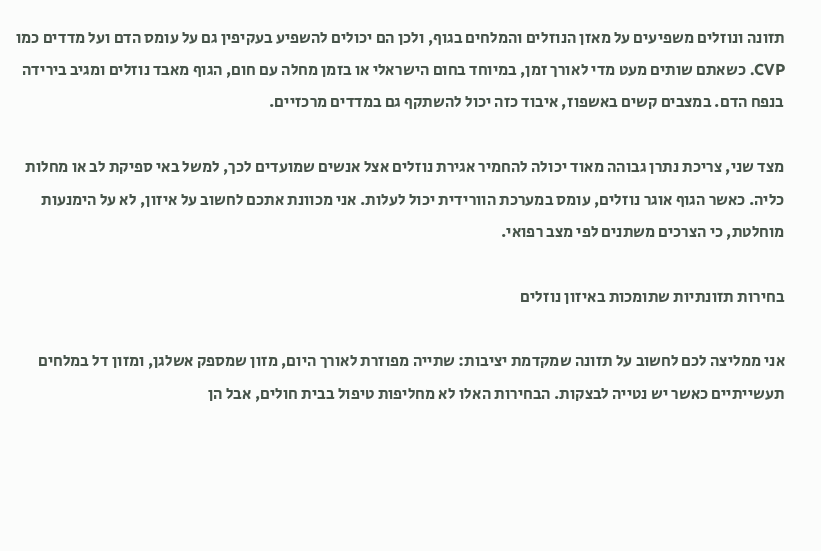תזונה ונוזלים משפיעים על מאזן הנוזלים והמלחים בגוף, ולכן הם יכולים להשפיע בעקיפין גם על עומס הדם ועל מדדים כמו CVP. כשאתם שותים מעט מדי לאורך זמן, במיוחד בחום הישראלי או בזמן מחלה עם חום, הגוף מאבד נוזלים ומגיב בירידה בנפח הדם. במצבים קשים באשפוז, איבוד כזה יכול להשתקף גם במדדים מרכזיים.

מצד שני, צריכת נתרן גבוהה מאוד יכולה להחמיר אגירת נוזלים אצל אנשים שמועדים לכך, למשל באי ספיקת לב או מחלות כליה. כאשר הגוף אוגר נוזלים, עומס במערכת הוורידית יכול לעלות. אני מכוונת אתכם לחשוב על איזון, לא על הימנעות מוחלטת, כי הצרכים משתנים לפי מצב רפואי.

בחירות תזונתיות שתומכות באיזון נוזלים

אני ממליצה לכם לחשוב על תזונה שמקדמת יציבות: שתייה מפוזרת לאורך היום, מזון שמספק אשלגן, ומזון דל במלחים תעשייתיים כאשר יש נטייה לבצקות. הבחירות האלו לא מחליפות טיפול בבית חולים, אבל הן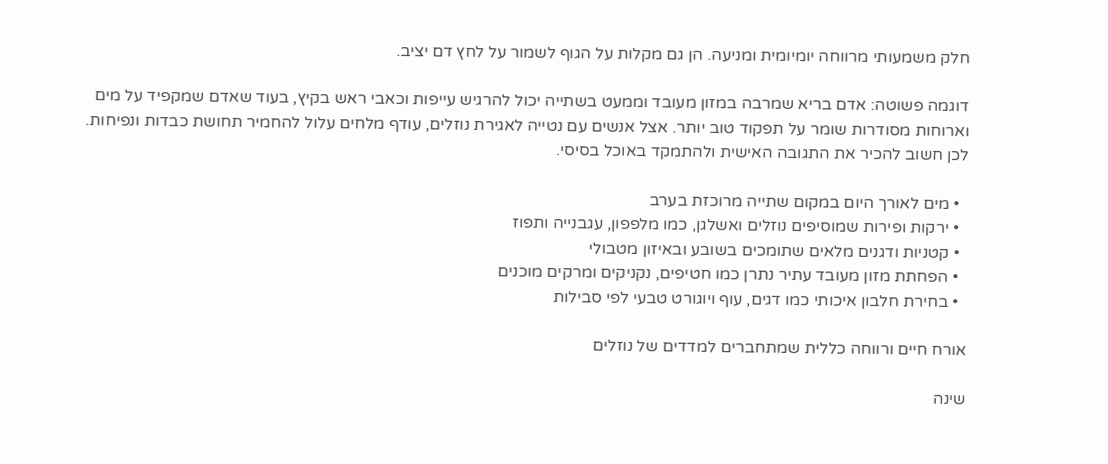חלק משמעותי מרווחה יומיומית ומניעה. הן גם מקלות על הגוף לשמור על לחץ דם יציב.

דוגמה פשוטה: אדם בריא שמרבה במזון מעובד וממעט בשתייה יכול להרגיש עייפות וכאבי ראש בקיץ, בעוד שאדם שמקפיד על מים וארוחות מסודרות שומר על תפקוד טוב יותר. אצל אנשים עם נטייה לאגירת נוזלים, עודף מלחים עלול להחמיר תחושת כבדות ונפיחות. לכן חשוב להכיר את התגובה האישית ולהתמקד באוכל בסיסי.

  • מים לאורך היום במקום שתייה מרוכזת בערב
  • ירקות ופירות שמוסיפים נוזלים ואשלגן, כמו מלפפון, עגבנייה ותפוז
  • קטניות ודגנים מלאים שתומכים בשובע ובאיזון מטבולי
  • הפחתת מזון מעובד עתיר נתרן כמו חטיפים, נקניקים ומרקים מוכנים
  • בחירת חלבון איכותי כמו דגים, עוף ויוגורט טבעי לפי סבילות

אורח חיים ורווחה כללית שמתחברים למדדים של נוזלים

שינה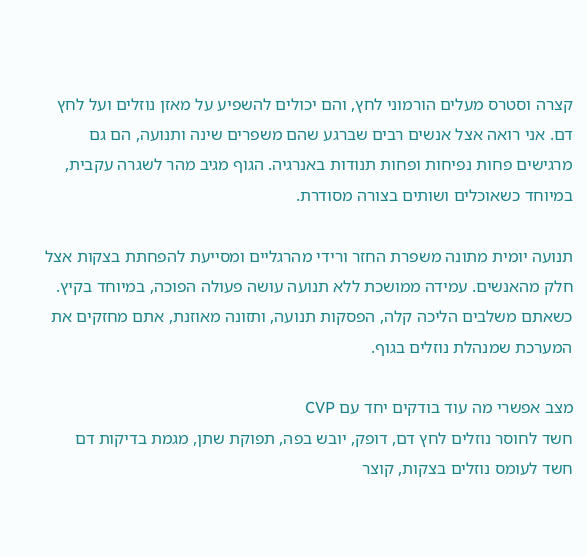קצרה וסטרס מעלים הורמוני לחץ, והם יכולים להשפיע על מאזן נוזלים ועל לחץ דם. אני רואה אצל אנשים רבים שברגע שהם משפרים שינה ותנועה, הם גם מרגישים פחות נפיחות ופחות תנודות באנרגיה. הגוף מגיב מהר לשגרה עקבית, במיוחד כשאוכלים ושותים בצורה מסודרת.

תנועה יומית מתונה משפרת החזר ורידי מהרגליים ומסייעת להפחתת בצקות אצל חלק מהאנשים. עמידה ממושכת ללא תנועה עושה פעולה הפוכה, במיוחד בקיץ. כשאתם משלבים הליכה קלה, הפסקות תנועה, ותזונה מאוזנת, אתם מחזקים את המערכת שמנהלת נוזלים בגוף.

מצב אפשרי מה עוד בודקים יחד עם CVP
חשד לחוסר נוזלים לחץ דם, דופק, יובש בפה, תפוקת שתן, מגמת בדיקות דם
חשד לעומס נוזלים בצקות, קוצר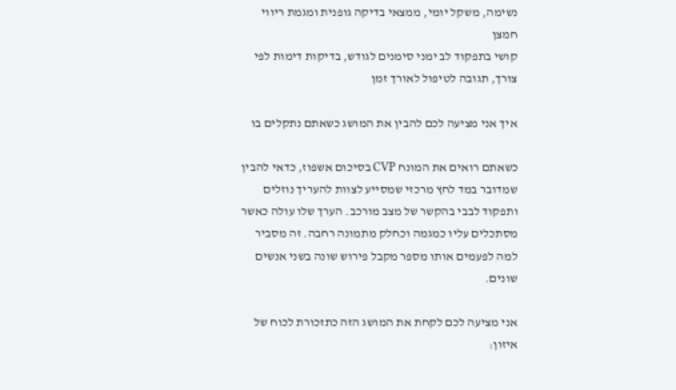נשימה, משקל יומי, ממצאי בדיקה גופנית ומגמת ריווי חמצן
קושי בתפקוד לב ימני סימנים לגודש, בדיקות דימות לפי צורך, תגובה לטיפול לאורך זמן

איך אני מציעה לכם להבין את המושג כשאתם נתקלים בו

כשאתם רואים את המונח CVP בסיכום אשפוז, כדאי להבין שמדובר במד לחץ מרכזי שמסייע לצוות להעריך נוזלים ותפקוד לבבי בהקשר של מצב מורכב. הערך שלו עולה כאשר מסתכלים עליו כמגמה וכחלק מתמונה רחבה. זה מסביר למה לפעמים אותו מספר מקבל פירוש שונה בשני אנשים שונים.

אני מציעה לכם לקחת את המושג הזה כתזכורת לכוח של איזון: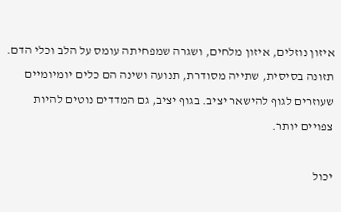איזון נוזלים, איזון מלחים, ושגרה שמפחיתה עומס על הלב וכלי הדם. תזונה בסיסית, שתייה מסודרת, תנועה ושינה הם כלים יומיומיים שעוזרים לגוף להישאר יציב. בגוף יציב, גם המדדים נוטים להיות צפויים יותר.

יכול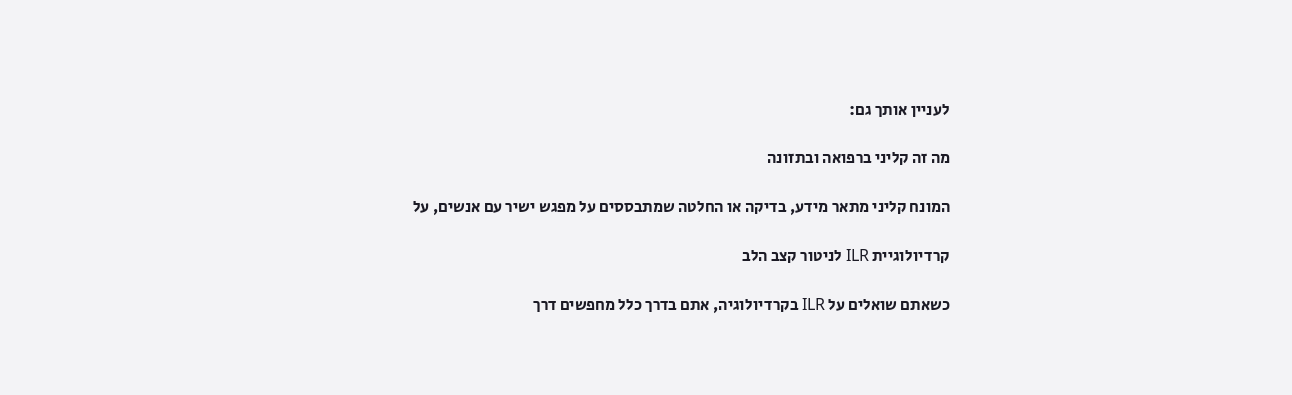לעניין אותך גם:

מה זה קליני ברפואה ובתזונה

המונח קליני מתאר מידע, בדיקה או החלטה שמתבססים על מפגש ישיר עם אנשים, על

קרדיולוגיית ILR לניטור קצב הלב

כשאתם שואלים על ILR בקרדיולוגיה, אתם בדרך כלל מחפשים דרך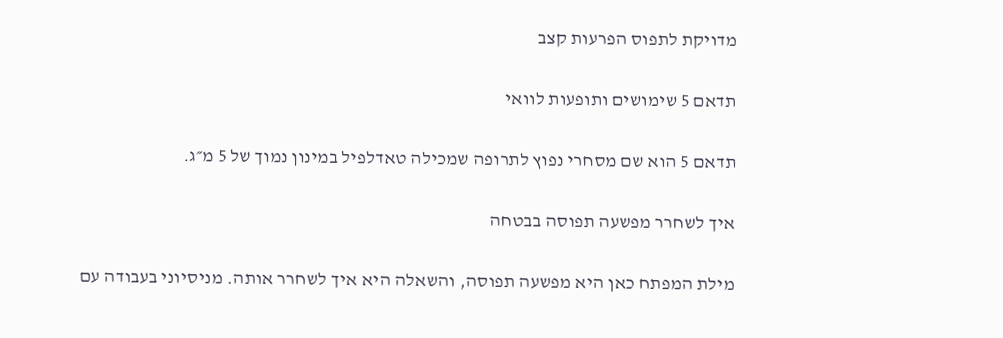מדויקת לתפוס הפרעות קצב

תדאם 5 שימושים ותופעות לוואי

תדאם 5 הוא שם מסחרי נפוץ לתרופה שמכילה טאדלפיל במינון נמוך של 5 מ״ג.

איך לשחרר מפשעה תפוסה בבטחה

מילת המפתח כאן היא מפשעה תפוסה, והשאלה היא איך לשחרר אותה. מניסיוני בעבודה עם